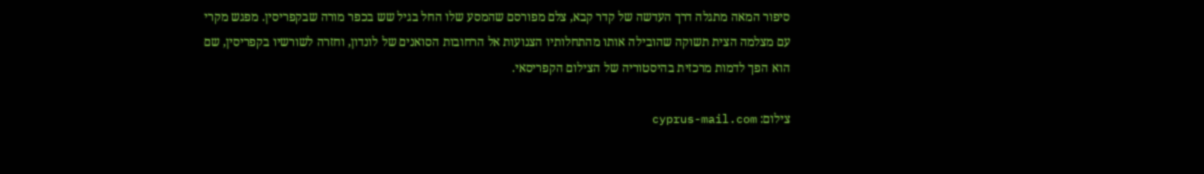סיפור המאה מתגלה דרך העדשה של קדר קבא, צלם מפורסם שהמסע שלו החל בגיל שש בכפר מורה שבקפריסין. מפגש מקרי עם מצלמה הצית תשוקה שהובילה אותו מהתחלותיו הצנועות אל הרחובות הסואנים של לונדון, וחזרה לשורשיו בקפריסין, שם הוא הפך לדמות מרכזית בהיסטוריה של הצילום הקפריסאי.

צילום: cyprus-mail.com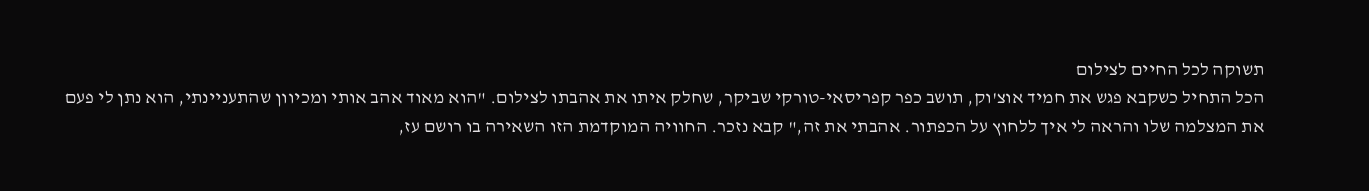תשוקה לכל החיים לצילום
הכל התחיל כשקבא פגש את חמיד אוצ'וק, תושב כפר קפריסאי-טורקי שביקר, שחלק איתו את אהבתו לצילום. "הוא מאוד אהב אותי ומכיוון שהתעניינתי, הוא נתן לי פעם את המצלמה שלו והראה לי איך ללחוץ על הכפתור. אהבתי את זה," קבא נזכר. החוויה המוקדמת הזו השאירה בו רושם עז,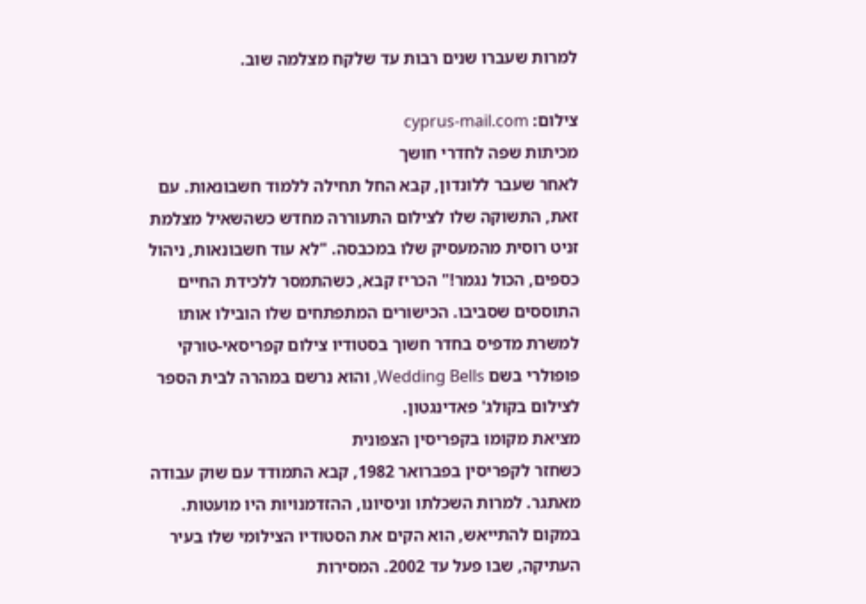למרות שעברו שנים רבות עד שלקח מצלמה שוב.

צילום: cyprus-mail.com
מכיתות שפה לחדרי חושך
לאחר שעבר ללונדון, קבא החל תחילה ללמוד חשבונאות. עם זאת, התשוקה שלו לצילום התעוררה מחדש כשהשאיל מצלמת זניט רוסית מהמעסיק שלו במכבסה. "לא עוד חשבונאות, ניהול כספים, הכול נגמר!" הכריז קבא, כשהתמסר ללכידת החיים התוססים שסביבו. הכישורים המתפתחים שלו הובילו אותו למשרת מדפיס בחדר חשוך בסטודיו צילום קפריסאי-טורקי פופולרי בשם Wedding Bells, והוא נרשם במהרה לבית הספר לצילום בקולג' פאדינגטון.
מציאת מקומו בקפריסין הצפונית
כשחזר לקפריסין בפברואר 1982, קבא התמודד עם שוק עבודה מאתגר. למרות השכלתו וניסיונו, ההזדמנויות היו מועטות. במקום להתייאש, הוא הקים את הסטודיו הצילומי שלו בעיר העתיקה, שבו פעל עד 2002. המסירות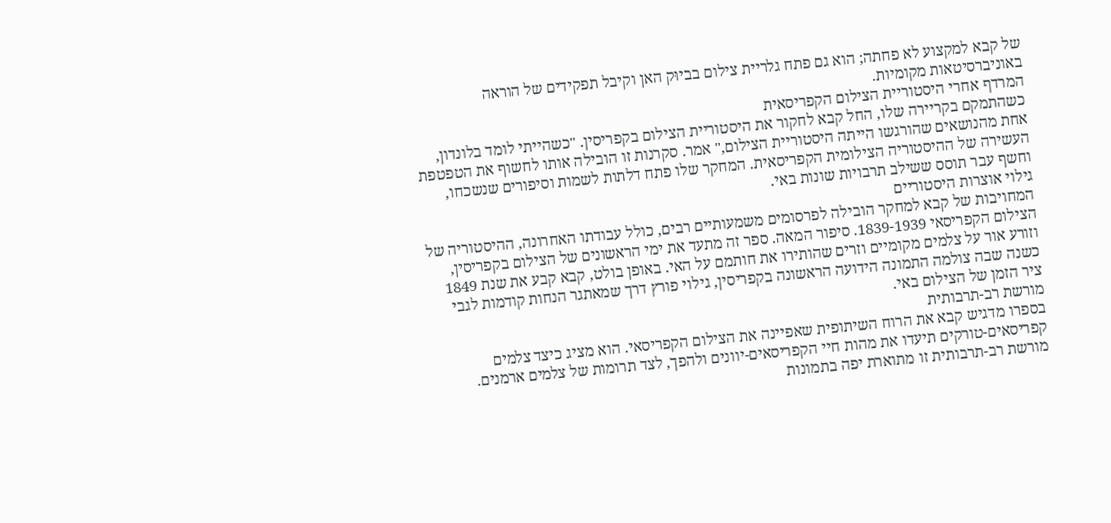של קבא למקצוע לא פחתה; הוא גם פתח גלריית צילום בביוּק האן וקיבל תפקידים של הוראה באוניברסיטאות מקומיות.
המרדף אחרי היסטוריית הצילום הקפריסאית
כשהתמקם בקריירה שלו, החל קבא לחקור את היסטוריית הצילום בקפריסין. "כשהייתי לומד בלונדון, אחת מהנושאים שהורגשו הייתה היסטוריית הצילום," אמר. סקרנות זו הובילה אותו לחשוף את הטפטפת העשירה של ההיסטוריה הצילומית הקפריסאית. המחקר שלו פתח דלתות לשמות וסיפורים שנשכחו, וחשף עבר תוסס ששילב תרבויות שונות באי.
גילוי אוצרות היסטוריים
המחויבות של קבא למחקר הובילה לפרסומים משמעותיים רבים, כולל עבודתו האחרונה, ההיסטוריה של הצילום הקפריסאי 1839-1939. סיפור המאה. ספר זה מתעד את ימי הראשונים של הצילום בקפריסין, וזורע אור על צלמים מקומיים וזרים שהותירו את חותמם על האי. באופן בולט, קבא קבע את שנת 1849 כשנה שבה צולמה התמונה הידועה הראשונה בקפריסין, גילוי פורץ דרך שמאתגר הנחות קודמות לגבי ציר הזמן של הצילום באי.
מורשת רב-תרבותית
בספרו מדגיש קבא את הרוח השיתופית שאפיינה את הצילום הקפריסאי. הוא מציג כיצד צלמים קפריסאים-טורקים תיעדו את מהות חיי הקפריסאים-יוונים ולהפך, לצד תרומות של צלמים ארמנים. מורשת רב-תרבותית זו מתוארת יפה בתמונות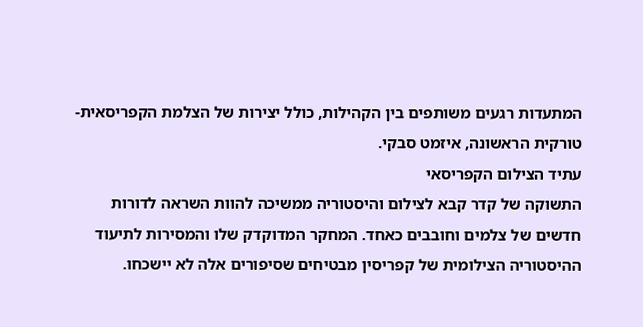המתעדות רגעים משותפים בין הקהילות, כולל יצירות של הצלמת הקפריסאית-טורקית הראשונה, איזמט סבקי.
עתיד הצילום הקפריסאי
התשוקה של קדר קבא לצילום והיסטוריה ממשיכה להוות השראה לדורות חדשים של צלמים וחובבים כאחד. המחקר המדוקדק שלו והמסירות לתיעוד ההיסטוריה הצילומית של קפריסין מבטיחים שסיפורים אלה לא יישכחו.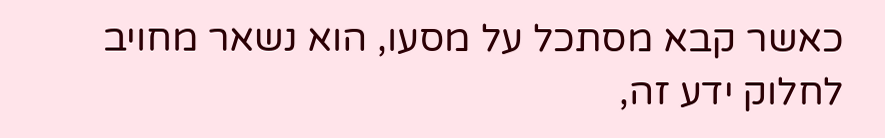כאשר קבא מסתכל על מסעו, הוא נשאר מחויב לחלוק ידע זה,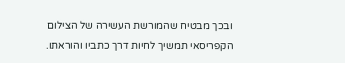ובכך מבטיח שהמורשת העשירה של הצילום הקפריסאי תמשיך לחיות דרך כתביו והוראתו.